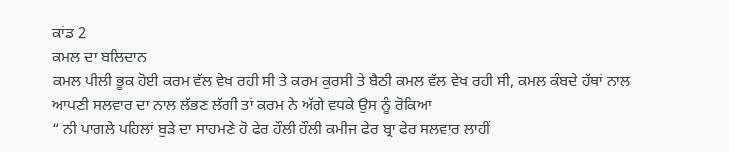ਕਾਂਡ 2
ਕਮਲ ਦਾ ਬਲਿਦਾਨ
ਕਮਲ ਪੀਲੀ ਭੂਕ ਹੋਈ ਕਰਮ ਵੱਲ ਵੇਖ ਰਹੀ ਸੀ ਤੇ ਕਰਮ ਕੁਰਸੀ ਤੇ ਬੈਠੀ ਕਮਲ ਵੱਲ ਵੇਖ ਰਹੀ ਸੀ, ਕਮਲ ਕੰਬਦੇ ਹੱਥਾਂ ਨਾਲ ਆਪਣੀ ਸਲਵਾਰ ਦਾ ਨਾਲ ਲੱਭਣ ਲੱਗੀ ਤਾਂ ਕਰਮ ਨੇ ਅੱਗੇ ਵਧਕੇ ਉਸ ਨੂੰ ਰੋਕਿਆ
“ ਨੀ ਪਾਗਲੇ ਪਹਿਲਾਂ ਬੁੜੇ ਦਾ ਸਾਹਮਣੇ ਹੋ ਫੇਰ ਹੌਲੀ ਹੌਲੀ ਕਮੀਜ ਫੇਰ ਬ੍ਰਾ ਫੇਰ ਸਲਵਾਰ ਲਾਹੀਂ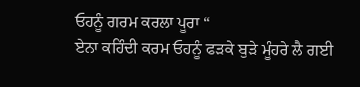ਓਹਨੂੰ ਗਰਮ ਕਰਲਾ ਪੂਰਾ “
ਏਨਾ ਕਹਿੰਦੀ ਕਰਮ ਓਹਨੂੰ ਫੜਕੇ ਬੁੜੇ ਮੂੰਹਰੇ ਲੈ ਗਈ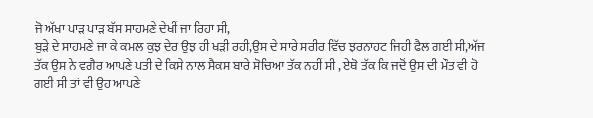ਜੋ ਅੱਖਾ ਪਾੜ ਪਾੜ ਬੱਸ ਸਾਹਮਣੇ ਦੇਖੀਂ ਜਾ ਰਿਹਾ ਸੀ,
ਬੁੜੇ ਦੇ ਸਾਹਮਣੇ ਜਾ ਕੇ ਕਮਲ ਕੁਝ ਦੇਰ ਉਝ ਹੀ ਖੜੀ ਰਹੀ,ਉਸ ਦੇ ਸਾਰੇ ਸਰੀਰ ਵਿੱਚ ਝਰਨਾਹਟ ਜਿਹੀ ਫੈਲ ਗਈ ਸੀ,ਅੱਜ ਤੱਕ ਉਸ ਨੇ ਵਗੈਰ ਆਪਣੇ ਪਤੀ ਦੇ ਕਿਸੇ ਨਾਲ ਸੈਕਸ ਬਾਰੇ ਸੋਚਿਆ ਤੱਕ ਨਹੀਂ ਸੀ , ਏਥੋ ਤੱਕ ਕਿ ਜਦੋਂ ਉਸ ਦੀ ਮੌਤ ਵੀ ਹੋ ਗਈ ਸੀ ਤਾਂ ਵੀ ਉਹ ਆਪਣੇ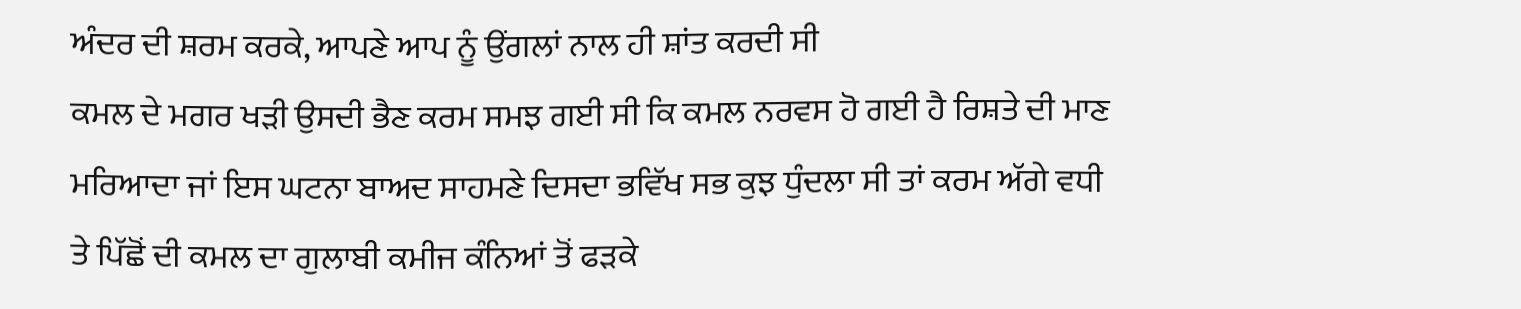ਅੰਦਰ ਦੀ ਸ਼ਰਮ ਕਰਕੇ, ਆਪਣੇ ਆਪ ਨੂੰ ਉਂਗਲਾਂ ਨਾਲ ਹੀ ਸ਼ਾਂਤ ਕਰਦੀ ਸੀ
ਕਮਲ ਦੇ ਮਗਰ ਖੜੀ ਉਸਦੀ ਭੈਣ ਕਰਮ ਸਮਝ ਗਈ ਸੀ ਕਿ ਕਮਲ ਨਰਵਸ ਹੋ ਗਈ ਹੈ ਰਿਸ਼ਤੇ ਦੀ ਮਾਣ ਮਰਿਆਦਾ ਜਾਂ ਇਸ ਘਟਨਾ ਬਾਅਦ ਸਾਹਮਣੇ ਦਿਸਦਾ ਭਵਿੱਖ ਸਭ ਕੁਝ ਧੁੰਦਲਾ ਸੀ ਤਾਂ ਕਰਮ ਅੱਗੇ ਵਧੀ ਤੇ ਪਿੱਛੋਂ ਦੀ ਕਮਲ ਦਾ ਗੁਲਾਬੀ ਕਮੀਜ ਕੰਨਿਆਂ ਤੋਂ ਫੜਕੇ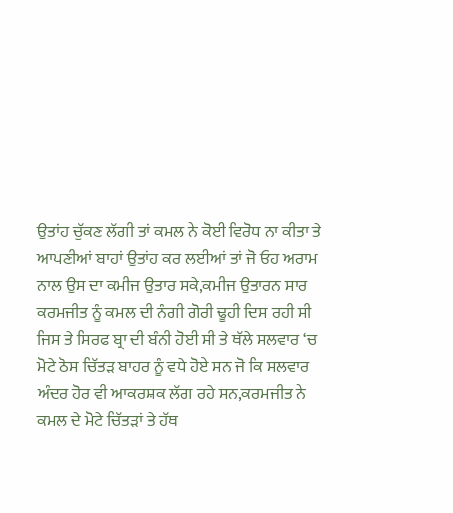ਉਤਾਂਹ ਚੁੱਕਣ ਲੱਗੀ ਤਾਂ ਕਮਲ ਨੇ ਕੋਈ ਵਿਰੋਧ ਨਾ ਕੀਤਾ ਤੇ ਆਪਣੀਆਂ ਬਾਹਾਂ ਉਤਾਂਹ ਕਰ ਲਈਆਂ ਤਾਂ ਜੋ ਓਹ ਅਰਾਮ ਨਾਲ ਉਸ ਦਾ ਕਮੀਜ ਉਤਾਰ ਸਕੇ,ਕਮੀਜ ਉਤਾਰਨ ਸਾਰ ਕਰਮਜੀਤ ਨੂੰ ਕਮਲ ਦੀ ਨੰਗੀ ਗੋਰੀ ਢੂਹੀ ਦਿਸ ਰਹੀ ਸੀ ਜਿਸ ਤੇ ਸਿਰਫ ਬ੍ਰਾ ਦੀ ਬੰਨੀ ਹੋਈ ਸੀ ਤੇ ਥੱਲੇ ਸਲਵਾਰ ‘ਚ ਮੋਟੇ ਠੋਸ ਚਿੱਤੜ ਬਾਹਰ ਨੂੰ ਵਧੇ ਹੋਏ ਸਨ ਜੋ ਕਿ ਸਲਵਾਰ ਅੰਦਰ ਹੋਰ ਵੀ ਆਕਰਸ਼ਕ ਲੱਗ ਰਹੇ ਸਨ,ਕਰਮਜੀਤ ਨੇ ਕਮਲ ਦੇ ਮੋਟੇ ਚਿੱਤੜਾਂ ਤੇ ਹੱਥ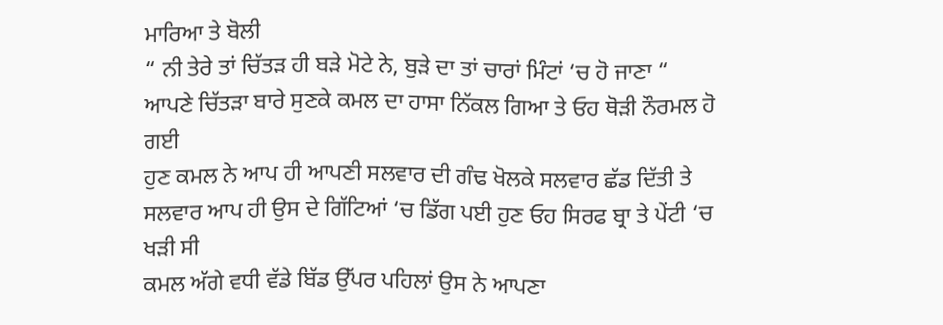ਮਾਰਿਆ ਤੇ ਬੋਲੀ
“ ਨੀ ਤੇਰੇ ਤਾਂ ਚਿੱਤੜ ਹੀ ਬੜੇ ਮੋਟੇ ਨੇ, ਬੁੜੇ ਦਾ ਤਾਂ ਚਾਰਾਂ ਮਿੰਟਾਂ ‘ਚ ਹੋ ਜਾਣਾ “
ਆਪਣੇ ਚਿੱਤੜਾ ਬਾਰੇ ਸੁਣਕੇ ਕਮਲ ਦਾ ਹਾਸਾ ਨਿੱਕਲ ਗਿਆ ਤੇ ਓਹ ਥੋੜੀ ਨੌਰਮਲ ਹੋ ਗਈ
ਹੁਣ ਕਮਲ ਨੇ ਆਪ ਹੀ ਆਪਣੀ ਸਲਵਾਰ ਦੀ ਗੰਢ ਖੋਲਕੇ ਸਲਵਾਰ ਛੱਡ ਦਿੱਤੀ ਤੇ ਸਲਵਾਰ ਆਪ ਹੀ ਉਸ ਦੇ ਗਿੱਟਿਆਂ ‘ਚ ਡਿੱਗ ਪਈ ਹੁਣ ਓਹ ਸਿਰਫ ਬ੍ਰਾ ਤੇ ਪੇਂਟੀ ‘ਚ ਖੜੀ ਸੀ
ਕਮਲ ਅੱਗੇ ਵਧੀ ਵੱਡੇ ਬਿੱਡ ਉੱਪਰ ਪਹਿਲਾਂ ਉਸ ਨੇ ਆਪਣਾ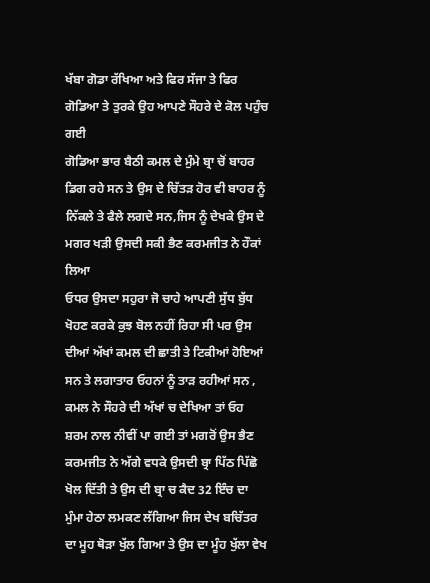ਖੱਬਾ ਗੋਡਾ ਰੱਖਿਆ ਅਤੇ ਫਿਰ ਸੱਜਾ ਤੇ ਫਿਰ ਗੋਡਿਆ ਤੇ ਤੁਰਕੇ ਉਹ ਆਪਣੇ ਸੌਹਰੇ ਦੇ ਕੋਲ ਪਹੁੰਚ ਗਈ
ਗੋਡਿਆ ਭਾਰ ਬੈਠੀ ਕਮਲ ਦੇ ਮੁੰਮੇ ਬ੍ਰਾ ਚੋਂ ਬਾਹਰ ਡਿਗ ਰਹੇ ਸਨ ਤੇ ਉਸ ਦੇ ਚਿੱਤੜ ਹੋਰ ਵੀ ਬਾਹਰ ਨੂੰ ਨਿੱਕਲੇ ਤੇ ਫੈਲੇ ਲਗਦੇ ਸਨ,ਜਿਸ ਨੂੰ ਦੇਖਕੇ ਉਸ ਦੇ ਮਗਰ ਖੜੀ ਉਸਦੀ ਸਕੀ ਭੈਣ ਕਰਮਜੀਤ ਨੇ ਹੌਕਾਂ ਲਿਆ
ਓਧਰ ਉਸਦਾ ਸਹੁਰਾ ਜੋ ਚਾਹੇ ਆਪਣੀ ਸੁੱਧ ਬੁੱਧ ਖੋਹਣ ਕਰਕੇ ਕੁਝ ਬੋਲ ਨਹੀਂ ਰਿਹਾ ਸੀ ਪਰ ਉਸ ਦੀਆਂ ਅੱਖਾਂ ਕਮਲ ਦੀ ਛਾਤੀ ਤੇ ਟਿਕੀਆਂ ਹੋਇਆਂ ਸਨ ਤੇ ਲਗਾਤਾਰ ਓਹਨਾਂ ਨੂੰ ਤਾੜ ਰਹੀਆਂ ਸਨ , ਕਮਲ ਨੇ ਸੌਹਰੇ ਦੀ ਅੱਖਾਂ ਚ ਦੇਖਿਆ ਤਾਂ ਓਹ ਸ਼ਰਮ ਨਾਲ ਨੀਵੀਂ ਪਾ ਗਈ ਤਾਂ ਮਗਰੋਂ ਉਸ ਭੈਣ ਕਰਮਜੀਤ ਨੇ ਅੱਗੇ ਵਧਕੇ ਉਸਦੀ ਬ੍ਰਾ ਪਿੱਠ ਪਿੱਛੋ ਖੋਲ ਦਿੱਤੀ ਤੇ ਉਸ ਦੀ ਬ੍ਰਾ ਚ ਕੈਦ 32 ਇੰਚ ਦਾ ਮੁੰਮਾ ਹੇਠਾ ਲਮਕਣ ਲੱਗਿਆ ਜਿਸ ਦੇਖ ਬਚਿੱਤਰ ਦਾ ਮੂਹ ਥੋੜਾ ਖੁੱਲ ਗਿਆ ਤੇ ਉਸ ਦਾ ਮੂੰਹ ਖੁੱਲਾ ਵੇਖ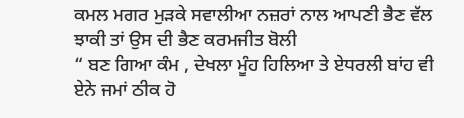ਕਮਲ ਮਗਰ ਮੁੜਕੇ ਸਵਾਲੀਆ ਨਜ਼ਰਾਂ ਨਾਲ ਆਪਣੀ ਭੈਣ ਵੱਲ ਝਾਕੀ ਤਾਂ ਉਸ ਦੀ ਭੈਣ ਕਰਮਜੀਤ ਬੋਲੀ
“ ਬਣ ਗਿਆ ਕੰਮ , ਦੇਖਲਾ ਮੂੰਹ ਹਿਲਿਆ ਤੇ ਏਧਰਲੀ ਬਾਂਹ ਵੀ ਏਨੇ ਜਮਾਂ ਠੀਕ ਹੋ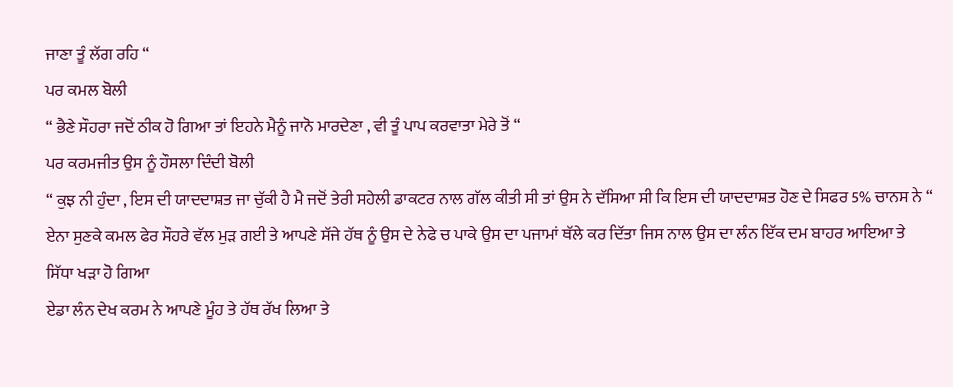ਜਾਣਾ ਤੂੰ ਲੱਗ ਰਹਿ “
ਪਰ ਕਮਲ ਬੋਲੀ
“ ਭੈਣੇ ਸੌਹਰਾ ਜਦੋਂ ਠੀਕ ਹੋ ਗਿਆ ਤਾਂ ਇਹਨੇ ਮੈਨੂੰ ਜਾਨੋ ਮਾਰਦੇਣਾ , ਵੀ ਤੂੰ ਪਾਪ ਕਰਵਾਤਾ ਮੇਰੇ ਤੋਂ “
ਪਰ ਕਰਮਜੀਤ ਉਸ ਨੂੰ ਹੌਸਲਾ ਦਿੰਦੀ ਬੋਲੀ
“ ਕੁਝ ਨੀ ਹੁੰਦਾ , ਇਸ ਦੀ ਯਾਦਦਾਸ਼ਤ ਜਾ ਚੁੱਕੀ ਹੈ ਮੈ ਜਦੋਂ ਤੇਰੀ ਸਹੇਲੀ ਡਾਕਟਰ ਨਾਲ ਗੱਲ ਕੀਤੀ ਸੀ ਤਾਂ ਉਸ ਨੇ ਦੱਸਿਆ ਸੀ ਕਿ ਇਸ ਦੀ ਯਾਦਦਾਸ਼ਤ ਹੋਣ ਦੇ ਸਿਫਰ 5% ਚਾਨਸ ਨੇ “
ਏਨਾ ਸੁਣਕੇ ਕਮਲ ਫੇਰ ਸੌਹਰੇ ਵੱਲ ਮੁੜ ਗਈ ਤੇ ਆਪਣੇ ਸੱਜੇ ਹੱਥ ਨੂੰ ਉਸ ਦੇ ਨੇਫੇ ਚ ਪਾਕੇ ਉਸ ਦਾ ਪਜਾਮਾਂ ਥੱਲੇ ਕਰ ਦਿੱਤਾ ਜਿਸ ਨਾਲ ਉਸ ਦਾ ਲੰਨ ਇੱਕ ਦਮ ਬਾਹਰ ਆਇਆ ਤੇ ਸਿੱਧਾ ਖੜਾ ਹੋ ਗਿਆ
ਏਡਾ ਲੰਨ ਦੇਖ ਕਰਮ ਨੇ ਆਪਣੇ ਮੂੰਹ ਤੇ ਹੱਥ ਰੱਖ ਲਿਆ ਤੇ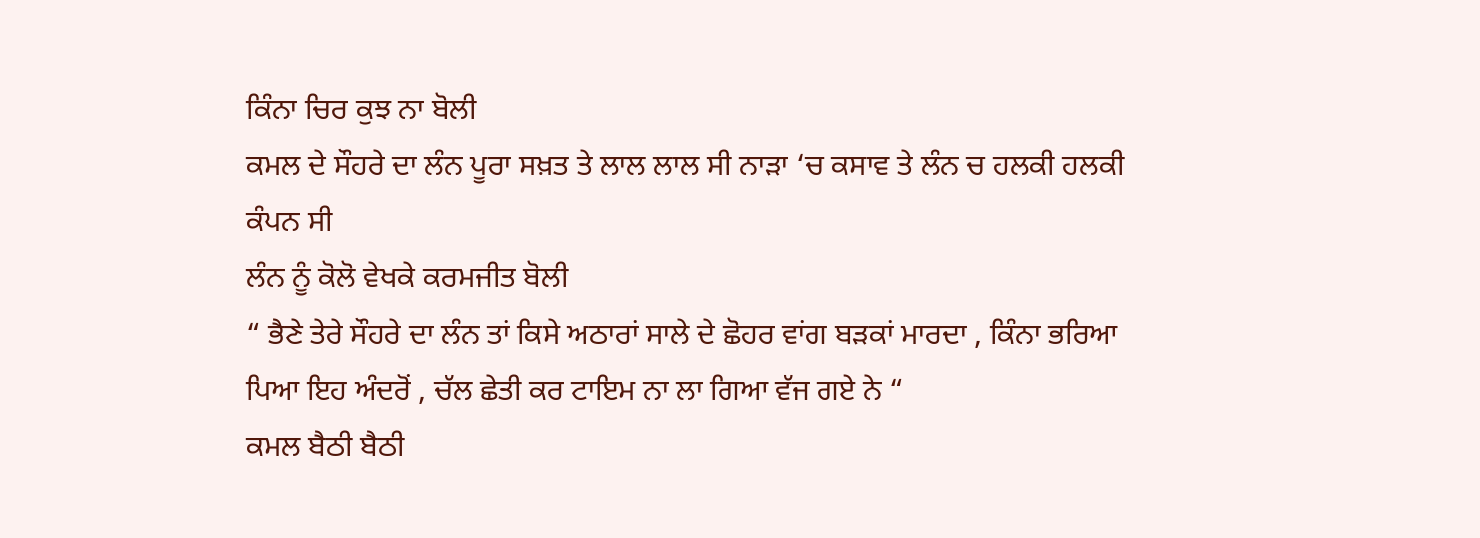ਕਿੰਨਾ ਚਿਰ ਕੁਝ ਨਾ ਬੋਲੀ
ਕਮਲ ਦੇ ਸੌਹਰੇ ਦਾ ਲੰਨ ਪੂਰਾ ਸਖ਼ਤ ਤੇ ਲਾਲ ਲਾਲ ਸੀ ਨਾੜਾ ‘ਚ ਕਸਾਵ ਤੇ ਲੰਨ ਚ ਹਲਕੀ ਹਲਕੀ ਕੰਪਨ ਸੀ
ਲੰਨ ਨੂੰ ਕੋਲੋ ਵੇਖਕੇ ਕਰਮਜੀਤ ਬੋਲੀ
“ ਭੈਣੇ ਤੇਰੇ ਸੌਹਰੇ ਦਾ ਲੰਨ ਤਾਂ ਕਿਸੇ ਅਠਾਰਾਂ ਸਾਲੇ ਦੇ ਛੋਹਰ ਵਾਂਗ ਬੜਕਾਂ ਮਾਰਦਾ , ਕਿੰਨਾ ਭਰਿਆ ਪਿਆ ਇਹ ਅੰਦਰੋਂ , ਚੱਲ ਛੇਤੀ ਕਰ ਟਾਇਮ ਨਾ ਲਾ ਗਿਆ ਵੱਜ ਗਏ ਨੇ “
ਕਮਲ ਬੈਠੀ ਬੈਠੀ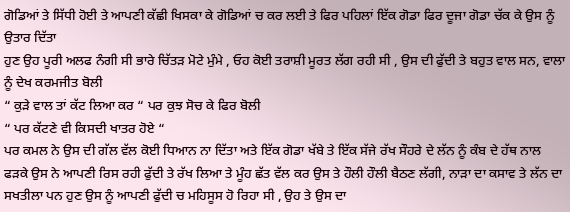ਗੋਡਿਆਂ ਤੇ ਸਿੱਧੀ ਹੋਈ ਤੇ ਆਪਣੀ ਕੱਛੀ ਖਿਸਕਾ ਕੇ ਗੋਡਿਆਂ ਚ ਕਰ ਲਈ ਤੇ ਫਿਰ ਪਹਿਲਾਂ ਇੱਕ ਗੋਡਾ ਫਿਰ ਦੂਜਾ ਗੋਡਾ ਚੱਕ ਕੇ ਉਸ ਨੂੰ ਉਤਾਰ ਦਿੱਤਾ
ਹੁਣ ਉਹ ਪੂਰੀ ਅਲਫ ਨੰਗੀ ਸੀ ਭਾਰੇ ਚਿੱਤੜ ਮੋਟੇ ਮੁੰਮੇ , ਓਹ ਕੋਈ ਤਰਾਸ਼ੀ ਮੂਰਤ ਲੱਗ ਰਹੀ ਸੀ , ਉਸ ਦੀ ਫੁੱਦੀ ਤੇ ਬਹੁਤ ਵਾਲ ਸਨ, ਵਾਲਾ ਨੂੰ ਦੇਖ ਕਰਮਜੀਤ ਬੋਲੀ
“ ਕੁੜੇ ਵਾਲ ਤਾਂ ਕੱਟ ਲਿਆ ਕਰ “ ਪਰ ਕੁਝ ਸੋਚ ਕੇ ਫਿਰ ਬੋਲੀ
“ ਪਰ ਕੱਟਣੇ ਵੀ ਕਿਸਦੀ ਖਾਤਰ ਹੋਏ “
ਪਰ ਕਮਲ ਨੇ ਉਸ ਦੀ ਗੱਲ ਵੱਲ ਕੋਈ ਧਿਆਨ ਨਾ ਦਿੱਤਾ ਅਤੇ ਇੱਕ ਗੋਡਾ ਖੱਬੇ ਤੇ ਇੱਕ ਸੱਜੇ ਰੱਖ ਸੌਹਰੇ ਦੇ ਲੱਨ ਨੂੰ ਕੰਬ ਦੇ ਹੱਥ ਨਾਲ ਫੜਕੇ ਉਸ ਨੇ ਆਪਣੀ ਰਿਸ ਰਹੀ ਫੁੱਦੀ ਤੇ ਰੱਖ ਲਿਆ ਤੇ ਮੂੰਹ ਛੱਤ ਵੱਲ ਕਰ ਉਸ ਤੇ ਹੌਲੀ ਹੌਲੀ ਬੈਠਣ ਲੱਗੀ, ਨਾੜਾ ਦਾ ਕਸਾਵ ਤੇ ਲੱਨ ਦਾ ਸਖਤੀਲਾ ਪਨ ਹੁਣ ਉਸ ਨੂੰ ਆਪਣੀ ਫੁੱਦੀ ਚ ਮਹਿਸੂਸ ਹੋ ਰਿਹਾ ਸੀ , ਉਹ ਤੇ ਉਸ ਦਾ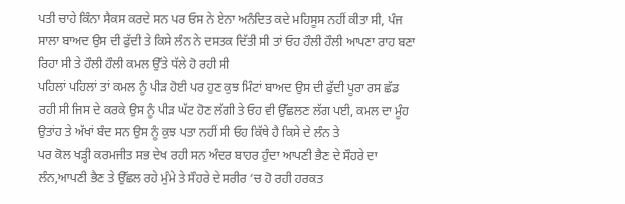ਪਤੀ ਚਾਹੇ ਕਿੰਨਾ ਸੈਕਸ ਕਰਦੇ ਸਨ ਪਰ ਓਸ ਨੇ ਏਨਾ ਅਨੰਦਿਤ ਕਦੇ ਮਹਿਸੂਸ ਨਹੀਂ ਕੀਤਾ ਸੀ, ਪੰਜ ਸਾਲਾ ਬਾਅਦ ਉਸ ਦੀ ਫੁੱਦੀ ਤੇ ਕਿਸੇ ਲੰਨ ਨੇ ਦਸਤਕ ਦਿੱਤੀ ਸੀ ਤਾਂ ਓਹ ਹੌਲੀ ਹੌਲੀ ਆਪਣਾ ਰਾਹ ਬਣਾ ਰਿਹਾ ਸੀ ਤੇ ਹੌਲੀ ਹੌਲੀ ਕਮਲ ਉੱਤੇ ਧੱਲੇ ਹੋ ਰਹੀ ਸੀ
ਪਹਿਲਾਂ ਪਹਿਲਾਂ ਤਾਂ ਕਮਲ ਨੂੰ ਪੀੜ ਹੋਈ ਪਰ ਹੁਣ ਕੁਝ ਮਿੰਟਾਂ ਬਾਅਦ ਉਸ ਦੀ ਫੁੱਦੀ ਪੂਰਾ ਰਸ ਛੱਡ ਰਹੀ ਸੀ ਜਿਸ ਦੇ ਕਰਕੇ ਉਸ ਨੂੰ ਪੀੜ ਘੱਟ ਹੋਣ ਲੱਗੀ ਤੇ ਓਹ ਵੀ ਉੱਛਲਣ ਲੱਗ ਪਈ, ਕਮਲ ਦਾ ਮੂੰਹ ਉਤਾਂਹ ਤੇ ਅੱਖਾਂ ਬੰਦ ਸਨ ਉਸ ਨੂੰ ਕੁਝ ਪਤਾ ਨਹੀਂ ਸੀ ਓਹ ਕਿੱਥੇ ਹੈ ਕਿਸੇ ਦੇ ਲੰਨ ਤੇ
ਪਰ ਕੋਲ ਖੜ੍ਹੀ ਕਰਮਜੀਤ ਸਭ ਦੇਖ ਰਹੀ ਸਨ ਅੰਦਰ ਬਾਹਰ ਹੁੰਦਾ ਆਪਣੀ ਭੈਣ ਦੇ ਸੌਹਰੇ ਦਾ ਲੰਨ,ਆਪਣੀ ਭੈਣ ਤੇ ਉੱਛਲ ਰਹੇ ਮੁੰਮੇ ਤੇ ਸੌਹਰੇ ਦੇ ਸਰੀਰ ‘ਚ ਹੋ ਰਹੀ ਹਰਕਤ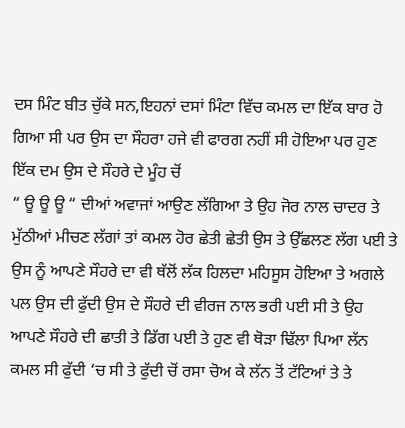ਦਸ ਮਿੰਟ ਬੀਤ ਚੁੱਕੇ ਸਨ,ਇਹਨਾਂ ਦਸਾਂ ਮਿੰਟਾ ਵਿੱਚ ਕਮਲ ਦਾ ਇੱਕ ਬਾਰ ਹੋ ਗਿਆ ਸੀ ਪਰ ਉਸ ਦਾ ਸੌਹਰਾ ਹਜੇ ਵੀ ਫਾਰਗ ਨਹੀਂ ਸੀ ਹੋਇਆ ਪਰ ਹੁਣ ਇੱਕ ਦਮ ਉਸ ਦੇ ਸੌਹਰੇ ਦੇ ਮੂੰਹ ਚੋਂ
“ ਊ ਊ ਊ “ ਦੀਆਂ ਅਵਾਜਾਂ ਆਉਣ ਲੱਗਿਆ ਤੇ ਉਹ ਜੋਰ ਨਾਲ ਚਾਦਰ ਤੇ ਮੁੱਠੀਆਂ ਮੀਚਣ ਲੱਗਾਂ ਤਾਂ ਕਮਲ ਹੋਰ ਛੇਤੀ ਛੇਤੀ ਉਸ ਤੇ ਉੱਛਲਣ ਲੱਗ ਪਈ ਤੇ ਉਸ ਨੂੰ ਆਪਣੇ ਸੌਹਰੇ ਦਾ ਵੀ ਥੱਲੋਂ ਲੱਕ ਹਿਲਦਾ ਮਹਿਸੂਸ ਹੋਇਆ ਤੇ ਅਗਲੇ ਪਲ ਉਸ ਦੀ ਫੁੱਦੀ ਉਸ ਦੇ ਸੌਹਰੇ ਦੀ ਵੀਰਜ ਨਾਲ ਭਰੀ ਪਈ ਸੀ ਤੇ ਉਹ ਆਪਣੇ ਸੌਹਰੇ ਦੀ ਛਾਤੀ ਤੇ ਡਿੱਗ ਪਈ ਤੇ ਹੁਣ ਵੀ ਥੋੜਾ ਢਿੱਲਾ ਪਿਆ ਲੱਨ ਕਮਲ ਸੀ ਫੁੱਦੀ ‘ਚ ਸੀ ਤੇ ਫੁੱਦੀ ਚੋਂ ਰਸਾ ਚੋਅ ਕੇ ਲੱਨ ਤੋਂ ਟੱਟਿਆਂ ਤੇ ਤੇ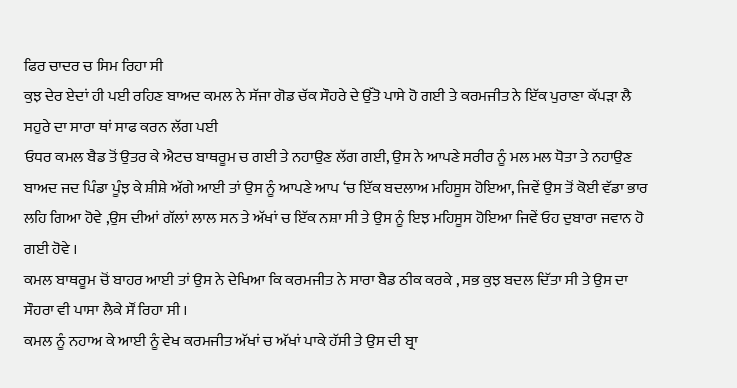ਫਿਰ ਚਾਦਰ ਚ ਸਿਮ ਰਿਹਾ ਸੀ
ਕੁਝ ਦੇਰ ਏਦਾਂ ਹੀ ਪਈ ਰਹਿਣ ਬਾਅਦ ਕਮਲ ਨੇ ਸੱਜਾ ਗੋਡ ਚੱਕ ਸੌਹਰੇ ਦੇ ਉੱਤੋ ਪਾਸੇ ਹੋ ਗਈ ਤੇ ਕਰਮਜੀਤ ਨੇ ਇੱਕ ਪੁਰਾਣਾ ਕੱਪੜਾ ਲੈ ਸਹੁਰੇ ਦਾ ਸਾਰਾ ਥਾਂ ਸਾਫ ਕਰਨ ਲੱਗ ਪਈ
ਓਧਰ ਕਮਲ ਬੈਡ ਤੋਂ ਉਤਰ ਕੇ ਐਟਚ ਬਾਥਰੂਮ ਚ ਗਈ ਤੇ ਨਹਾਉਣ ਲੱਗ ਗਈ, ਉਸ ਨੇ ਆਪਣੇ ਸਰੀਰ ਨੂੰ ਮਲ ਮਲ ਧੋਤਾ ਤੇ ਨਹਾਉਣ ਬਾਅਦ ਜਦ ਪਿੰਡਾ ਪੂੰਝ ਕੇ ਸ਼ੀਸ਼ੇ ਅੱਗੇ ਆਈ ਤਾਂ ਉਸ ਨੂੰ ਆਪਣੇ ਆਪ ‘ਚ ਇੱਕ ਬਦਲਾਅ ਮਹਿਸੂਸ ਹੋਇਆ, ਜਿਵੇਂ ਉਸ ਤੋਂ ਕੋਈ ਵੱਡਾ ਭਾਰ ਲਹਿ ਗਿਆ ਹੋਵੇ ,ਉਸ ਦੀਆਂ ਗੱਲਾਂ ਲਾਲ ਸਨ ਤੇ ਅੱਖਾਂ ਚ ਇੱਕ ਨਸ਼ਾ ਸੀ ਤੇ ਉਸ ਨੂੰ ਇਝ ਮਹਿਸੂਸ ਹੋਇਆ ਜਿਵੇਂ ਓਹ ਦੁਬਾਰਾ ਜਵਾਨ ਹੋ ਗਈ ਹੋਵੇ ।
ਕਮਲ ਬਾਥਰੂਮ ਚੋਂ ਬਾਹਰ ਆਈ ਤਾਂ ਉਸ ਨੇ ਦੇਖਿਆ ਕਿ ਕਰਮਜੀਤ ਨੇ ਸਾਰਾ ਬੈਡ ਠੀਕ ਕਰਕੇ , ਸਭ ਕੁਝ ਬਦਲ ਦਿੱਤਾ ਸੀ ਤੇ ਉਸ ਦਾ ਸੌਹਰਾ ਵੀ ਪਾਸਾ ਲੈਕੇ ਸੌਂ ਰਿਹਾ ਸੀ ।
ਕਮਲ ਨੂੰ ਨਹਾਅ ਕੇ ਆਈ ਨੂੰ ਵੇਖ ਕਰਮਜੀਤ ਅੱਖਾਂ ਚ ਅੱਖਾਂ ਪਾਕੇ ਹੱਸੀ ਤੇ ਉਸ ਦੀ ਬ੍ਰਾ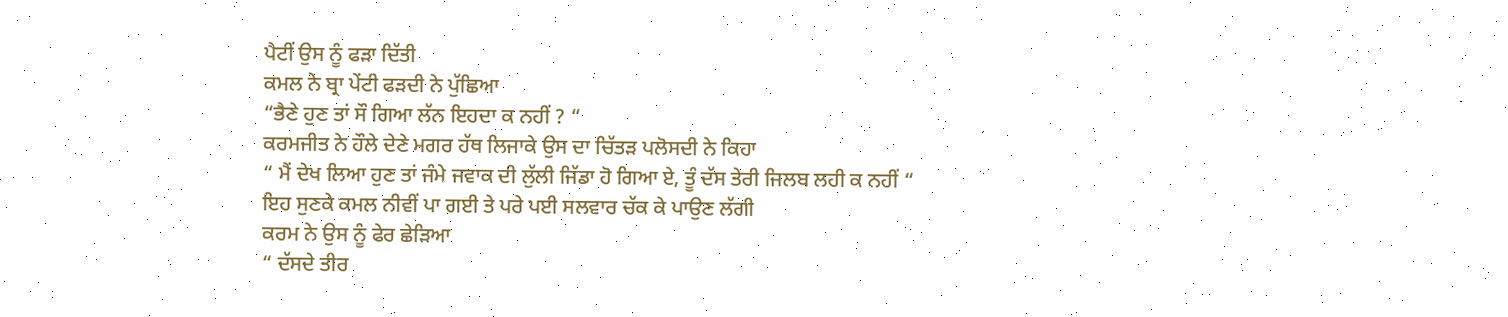ਪੈਟੀਂ ਉਸ ਨੂੰ ਫੜਾ ਦਿੱਤੀ
ਕਮਲ ਨੇ ਬ੍ਰਾ ਪੇਂਟੀ ਫੜਦੀ ਨੇ ਪੁੱਛਿਆ
“ਭੈਣੇ ਹੁਣ ਤਾਂ ਸੌ ਗਿਆ ਲੱਨ ਇਹਦਾ ਕ ਨਹੀਂ ? “
ਕਰਮਜੀਤ ਨੇ ਹੌਲੇ ਦੇਣੇ ਮਗਰ ਹੱਥ ਲਿਜਾਕੇ ਉਸ ਦਾ ਚਿੱਤੜ ਪਲੋਸਦੀ ਨੇ ਕਿਹਾ
“ ਮੈਂ ਦੇਖ ਲਿਆ ਹੁਣ ਤਾਂ ਜੰਮੇ ਜਵਾਕ ਦੀ ਲੁੱਲੀ ਜਿੱਡਾ ਹੋ ਗਿਆ ਏ, ਤੂੰ ਦੱਸ ਤੇਰੀ ਜਿਲਬ ਲਹੀ ਕ ਨਹੀਂ “
ਇਹ ਸੁਣਕੇ ਕਮਲ ਨੀਵੀਂ ਪਾ ਗਈ ਤੇ ਪਰੇ ਪਈ ਸਲਵਾਰ ਚੱਕ ਕੇ ਪਾਉਣ ਲੱਗੀ
ਕਰਮ ਨੇ ਉਸ ਨੂੰ ਫੇਰ ਛੇੜਿਆ
“ ਦੱਸਦੇ ਤੀਰ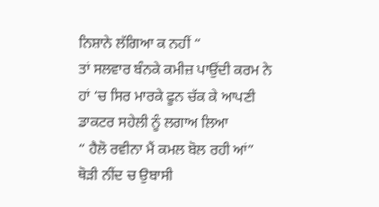ਨਿਸ਼ਾਨੇ ਲੱਗਿਆ ਕ ਨਹੀਂ “
ਤਾਂ ਸਲਵਾਰ ਬੰਨਕੇ ਕਮੀਜ਼ ਪਾਉਂਦੀ ਕਰਮ ਨੇ ਹਾਂ ‘ਚ ਸਿਰ ਮਾਰਕੇ ਫੂਨ ਚੱਕ ਕੇ ਆਪਣੀ ਡਾਕਟਰ ਸਹੇਲੀ ਨੂੰ ਲਗਾਅ ਲਿਆ
“ ਹੈਲੋ ਰਵੀਨਾ ਮੈਂ ਕਮਲ ਬੋਲ ਰਹੀ ਆਂ”
ਥੋੜੀ ਨੀਂਦ ਚ ਉਬਾਸੀ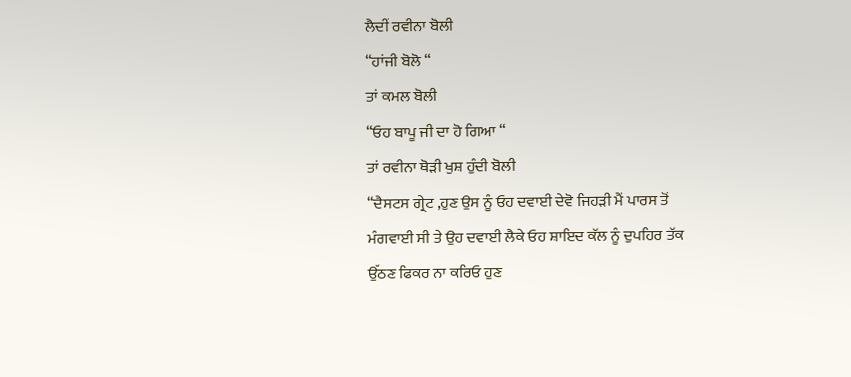ਲੈਦੀਂ ਰਵੀਨਾ ਬੋਲੀ
“ਹਾਂਜੀ ਬੋਲੋ “
ਤਾਂ ਕਮਲ ਬੋਲੀ
“ਓਹ ਬਾਪੂ ਜੀ ਦਾ ਹੋ ਗਿਆ “
ਤਾਂ ਰਵੀਨਾ ਥੋੜੀ ਖੁਸ਼ ਹੁੰਦੀ ਬੋਲੀ
“ਦੈਸਟਸ ਗ੍ਰੇਟ ,ਹੁਣ ਉਸ ਨੂੰ ਓਹ ਦਵਾਈ ਦੇਵੋ ਜਿਹੜੀ ਮੈਂ ਪਾਰਸ ਤੋਂ ਮੰਗਵਾਈ ਸੀ ਤੇ ਉਹ ਦਵਾਈ ਲੈਕੇ ਓਹ ਸ਼ਾਇਦ ਕੱਲ ਨੂੰ ਦੁਪਹਿਰ ਤੱਕ ਉੱਠਣ ਫਿਕਰ ਨਾ ਕਰਿਓ ਹੁਣ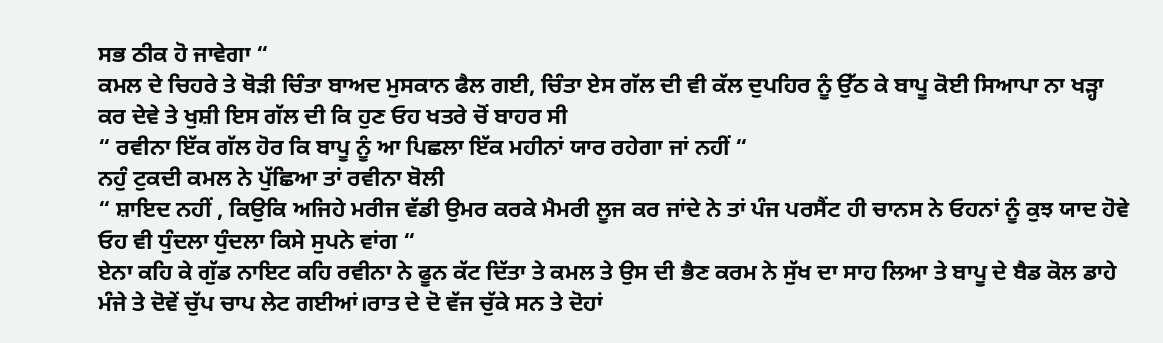ਸਭ ਠੀਕ ਹੋ ਜਾਵੇਗਾ “
ਕਮਲ ਦੇ ਚਿਹਰੇ ਤੇ ਥੋੜੀ ਚਿੰਤਾ ਬਾਅਦ ਮੁਸਕਾਨ ਫੈਲ ਗਈ, ਚਿੰਤਾ ਏਸ ਗੱਲ ਦੀ ਵੀ ਕੱਲ ਦੁਪਹਿਰ ਨੂੰ ਉੱਠ ਕੇ ਬਾਪੂ ਕੋਈ ਸਿਆਪਾ ਨਾ ਖੜ੍ਹਾ ਕਰ ਦੇਵੇ ਤੇ ਖੁਸ਼ੀ ਇਸ ਗੱਲ ਦੀ ਕਿ ਹੁਣ ਓਹ ਖਤਰੇ ਚੋਂ ਬਾਹਰ ਸੀ
“ ਰਵੀਨਾ ਇੱਕ ਗੱਲ ਹੋਰ ਕਿ ਬਾਪੂ ਨੂੰ ਆ ਪਿਛਲਾ ਇੱਕ ਮਹੀਨਾਂ ਯਾਰ ਰਹੇਗਾ ਜਾਂ ਨਹੀਂ “
ਨਹੁੰ ਟੁਕਦੀ ਕਮਲ ਨੇ ਪੁੱਛਿਆ ਤਾਂ ਰਵੀਨਾ ਬੋਲੀ
“ ਸ਼ਾਇਦ ਨਹੀਂ , ਕਿਉਕਿ ਅਜਿਹੇ ਮਰੀਜ ਵੱਡੀ ਉਮਰ ਕਰਕੇ ਮੈਮਰੀ ਲੂਜ ਕਰ ਜਾਂਦੇ ਨੇ ਤਾਂ ਪੰਜ ਪਰਸੈਂਟ ਹੀ ਚਾਨਸ ਨੇ ਓਹਨਾਂ ਨੂੰ ਕੁਝ ਯਾਦ ਹੋਵੇ ਓਹ ਵੀ ਧੁੰਦਲਾ ਧੁੰਦਲਾ ਕਿਸੇ ਸੁਪਨੇ ਵਾਂਗ “
ਏਨਾ ਕਹਿ ਕੇ ਗੁੱਡ ਨਾਇਟ ਕਹਿ ਰਵੀਨਾ ਨੇ ਫੂਨ ਕੱਟ ਦਿੱਤਾ ਤੇ ਕਮਲ ਤੇ ਉਸ ਦੀ ਭੈਣ ਕਰਮ ਨੇ ਸੁੱਖ ਦਾ ਸਾਹ ਲਿਆ ਤੇ ਬਾਪੂ ਦੇ ਬੈਡ ਕੋਲ ਡਾਹੇ ਮੰਜੇ ਤੇ ਦੋਵੇਂ ਚੁੱਪ ਚਾਪ ਲੇਟ ਗਈਆਂ।ਰਾਤ ਦੇ ਦੋ ਵੱਜ ਚੁੱਕੇ ਸਨ ਤੇ ਦੋਹਾਂ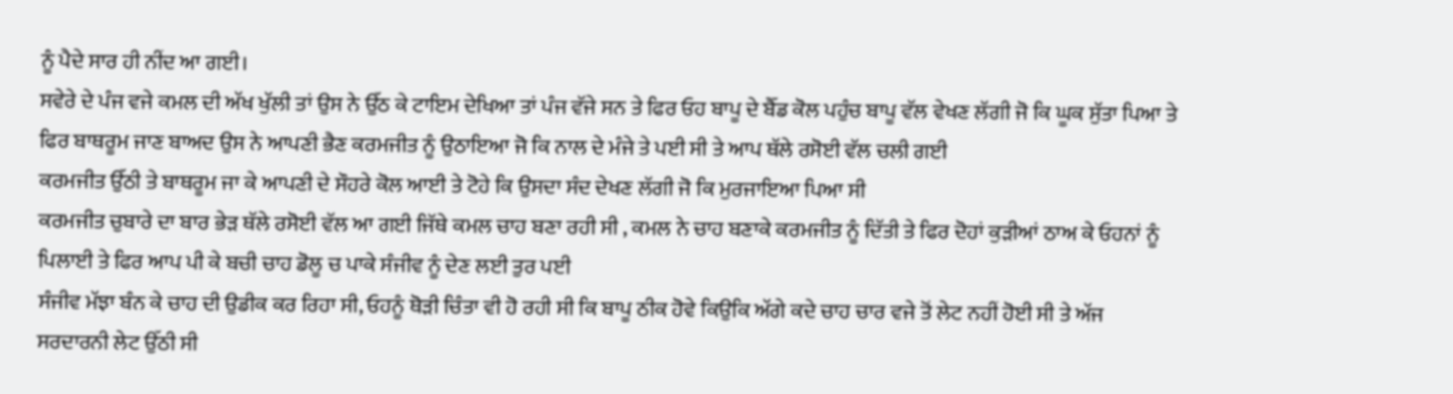ਨੂੰ ਪੈਦੇ ਸਾਰ ਹੀ ਨੀਂਦ ਆ ਗਈ।
ਸਵੇਰੇ ਦੇ ਪੰਜ ਵਜੇ ਕਮਲ ਦੀ ਅੱਖ ਖੁੱਲੀ ਤਾਂ ਉਸ ਨੇ ਉੱਠ ਕੇ ਟਾਇਮ ਦੇਖਿਆ ਤਾਂ ਪੰਜ ਵੱਜੇ ਸਨ ਤੇ ਫਿਰ ਓਹ ਬਾਪੂ ਦੇ ਬੈੱਡ ਕੋਲ ਪਹੁੰਚ ਬਾਪੂ ਵੱਲ ਵੇਖਣ ਲੱਗੀ ਜੋ ਕਿ ਘੂਕ ਸੁੱਤਾ ਪਿਆ ਤੇ ਫਿਰ ਬਾਥਰੂਮ ਜਾਣ ਬਾਅਦ ਉਸ ਨੇ ਆਪਣੀ ਭੈਣ ਕਰਮਜੀਤ ਨੂੰ ਉਠਾਇਆ ਜੋ ਕਿ ਨਾਲ ਦੇ ਮੰਜੇ ਤੇ ਪਈ ਸੀ ਤੇ ਆਪ ਥੱਲੇ ਰਸੋਈ ਵੱਲ ਚਲੀ ਗਈ
ਕਰਮਜੀਤ ਉੱਠੀ ਤੇ ਬਾਥਰੂਮ ਜਾ ਕੇ ਆਪਣੀ ਦੇ ਸੌਹਰੇ ਕੋਲ ਆਈ ਤੇ ਟੋਹੇ ਕਿ ਉਸਦਾ ਸੰਦ ਦੇਖਣ ਲੱਗੀ ਜੋ ਕਿ ਮੁਰਜਾਇਆ ਪਿਆ ਸੀ
ਕਰਮਜੀਤ ਚੁਬਾਰੇ ਦਾ ਬਾਰ ਭੇੜ ਥੱਲੇ ਰਸੋਈ ਵੱਲ ਆ ਗਈ ਜਿੱਥੇ ਕਮਲ ਚਾਹ ਬਣਾ ਰਹੀ ਸੀ , ਕਮਲ ਨੇ ਚਾਹ ਬਣਾਕੇ ਕਰਮਜੀਤ ਨੂੰ ਦਿੱਤੀ ਤੇ ਫਿਰ ਦੋਹਾਂ ਕੁੜੀਆਂ ਠਾਅ ਕੇ ਓਹਨਾਂ ਨੂੰ ਪਿਲਾਈ ਤੇ ਫਿਰ ਆਪ ਪੀ ਕੇ ਬਚੀ ਚਾਹ ਡੋਲੂ ਚ ਪਾਕੇ ਸੰਜੀਵ ਨੂੰ ਦੇਣ ਲਈ ਤੁਰ ਪਈ
ਸੰਜੀਵ ਮੱਝਾ ਬੰਨ ਕੇ ਚਾਹ ਦੀ ਉਡੀਕ ਕਰ ਰਿਹਾ ਸੀ, ਓਹਨੂੰ ਥੋੜੀ ਚਿੰਤਾ ਵੀ ਹੋ ਰਹੀ ਸੀ ਕਿ ਬਾਪੂ ਠੀਕ ਹੋਵੇ ਕਿਉਕਿ ਅੱਗੇ ਕਦੇ ਚਾਹ ਚਾਰ ਵਜੇ ਤੋਂ ਲੇਟ ਨਹੀਂ ਹੋਈ ਸੀ ਤੇ ਅੱਜ ਸਰਦਾਰਨੀ ਲੇਟ ਉੱਠੀ ਸੀ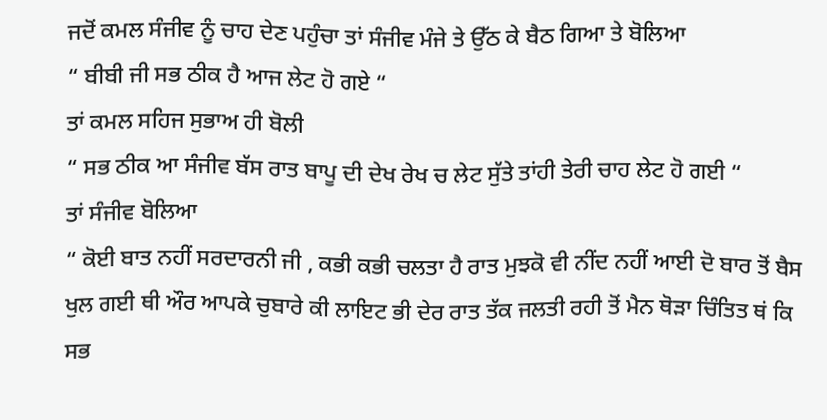ਜਦੋਂ ਕਮਲ ਸੰਜੀਵ ਨੂੰ ਚਾਹ ਦੇਣ ਪਹੁੰਚਾ ਤਾਂ ਸੰਜੀਵ ਮੰਜੇ ਤੇ ਉੱਠ ਕੇ ਬੈਠ ਗਿਆ ਤੇ ਬੋਲਿਆ
“ ਬੀਬੀ ਜੀ ਸਭ ਠੀਕ ਹੈ ਆਜ ਲੇਟ ਹੋ ਗਏ “
ਤਾਂ ਕਮਲ ਸਹਿਜ ਸੁਭਾਅ ਹੀ ਬੋਲੀ
“ ਸਭ ਠੀਕ ਆ ਸੰਜੀਵ ਬੱਸ ਰਾਤ ਬਾਪੂ ਦੀ ਦੇਖ ਰੇਖ ਚ ਲੇਟ ਸੁੱਤੇ ਤਾਂਹੀ ਤੇਰੀ ਚਾਹ ਲੇਟ ਹੋ ਗਈ “
ਤਾਂ ਸੰਜੀਵ ਬੋਲਿਆ
“ ਕੋਈ ਬਾਤ ਨਹੀਂ ਸਰਦਾਰਨੀ ਜੀ , ਕਭੀ ਕਭੀ ਚਲਤਾ ਹੈ ਰਾਤ ਮੁਝਕੋ ਵੀ ਨੀਂਦ ਨਹੀਂ ਆਈ ਦੋ ਬਾਰ ਤੋਂ ਬੈਸ ਖੁਲ ਗਈ ਥੀ ਔਰ ਆਪਕੇ ਚੁਬਾਰੇ ਕੀ ਲਾਇਟ ਭੀ ਦੇਰ ਰਾਤ ਤੱਕ ਜਲਤੀ ਰਹੀ ਤੋਂ ਮੈਨ ਥੋੜਾ ਚਿੰਤਿਤ ਥਂ ਕਿ ਸਭ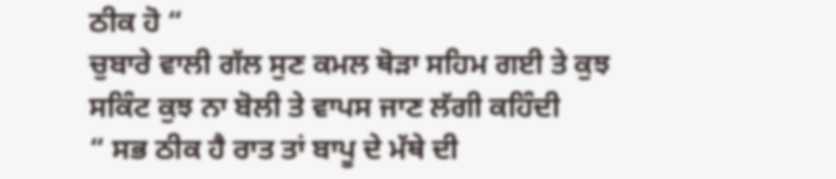ਠੀਕ ਹੋ “
ਚੁਬਾਰੇ ਵਾਲੀ ਗੱਲ ਸੁਣ ਕਮਲ ਥੋੜਾ ਸਹਿਮ ਗਈ ਤੇ ਕੁਝ ਸਕਿੰਟ ਕੁਝ ਨਾ ਬੋਲੀ ਤੇ ਵਾਪਸ ਜਾਣ ਲੱਗੀ ਕਹਿੰਦੀ
“ ਸਭ ਠੀਕ ਹੈ ਰਾਤ ਤਾਂ ਬਾਪੂ ਦੇ ਮੱਥੇ ਦੀ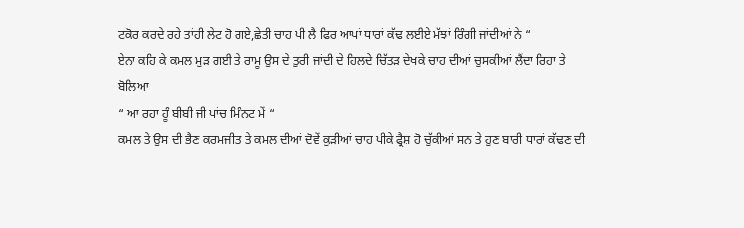ਟਕੋਰ ਕਰਦੇ ਰਹੇ ਤਾਂਹੀ ਲੇਟ ਹੋ ਗਏ,ਛੇਤੀ ਚਾਹ ਪੀ ਲੈ ਫਿਰ ਆਪਾਂ ਧਾਰਾਂ ਕੱਢ ਲਈਏ ਮੱਝਾਂ ਰਿੰਗੀ ਜਾਂਦੀਆਂ ਨੇ “
ਏਨਾ ਕਹਿ ਕੇ ਕਮਲ ਮੁੜ ਗਈ ਤੇ ਰਾਮੂ ਉਸ ਦੇ ਤੁਰੀ ਜਾਂਦੀ ਦੇ ਹਿਲਦੇ ਚਿੱਤੜ ਦੇਖਕੇ ਚਾਹ ਦੀਆਂ ਚੁਸਕੀਆਂ ਲੈਂਦਾ ਰਿਹਾ ਤੇ ਬੋਲਿਆ
“ ਆ ਰਹਾ ਹੂੰ ਬੀਬੀ ਜੀ ਪਾਂਚ ਮਿੰਨਟ ਮੇਂ “
ਕਮਲ ਤੇ ਉਸ ਦੀ ਭੈਣ ਕਰਮਜੀਤ ਤੇ ਕਮਲ ਦੀਆਂ ਦੋਵੇਂ ਕੁੜੀਆਂ ਚਾਹ ਪੀਕੇ ਫ੍ਰੈਸ਼ ਹੋ ਚੁੱਕੀਆਂ ਸਨ ਤੇ ਹੁਣ ਬਾਰੀ ਧਾਰਾਂ ਕੱਢਣ ਦੀ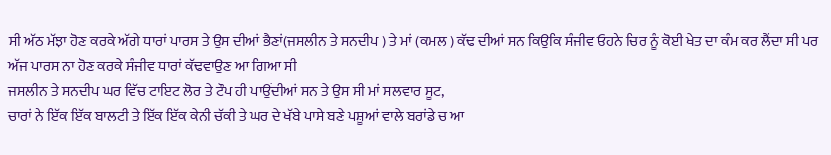ਸੀ ਅੱਠ ਮੱਝਾ ਹੋਣ ਕਰਕੇ ਅੱਗੇ ਧਾਰਾਂ ਪਾਰਸ ਤੇ ਉਸ ਦੀਆਂ ਭੈਣਾਂ(ਜਸਲੀਨ ਤੇ ਸਨਦੀਪ ) ਤੇ ਮਾਂ (ਕਮਲ ) ਕੱਢ ਦੀਆਂ ਸਨ ਕਿਉਕਿ ਸੰਜੀਵ ਓਹਨੇ ਚਿਰ ਨੂੰ ਕੋਈ ਖੇਤ ਦਾ ਕੰਮ ਕਰ ਲੈਂਦਾ ਸੀ ਪਰ ਅੱਜ ਪਾਰਸ ਨਾ ਹੋਣ ਕਰਕੇ ਸੰਜੀਵ ਧਾਰਾਂ ਕੱਢਵਾਉਣ ਆ ਗਿਆ ਸੀ
ਜਸਲੀਨ ਤੇ ਸਨਦੀਪ ਘਰ ਵਿੱਚ ਟਾਇਟ ਲੋਰ ਤੇ ਟੌਪ ਹੀ ਪਾਉਂਦੀਆਂ ਸਨ ਤੇ ਉਸ ਸੀ ਮਾਂ ਸਲਵਾਰ ਸੂਟ,
ਚਾਰਾਂ ਨੇ ਇੱਕ ਇੱਕ ਬਾਲਟੀ ਤੇ ਇੱਕ ਇੱਕ ਕੇਨੀ ਚੱਕੀ ਤੇ ਘਰ ਦੇ ਖੱਬੇ ਪਾਸੇ ਬਣੇ ਪਸ਼ੂਆਂ ਵਾਲੇ ਬਰਾਂਡੇ ਚ ਆ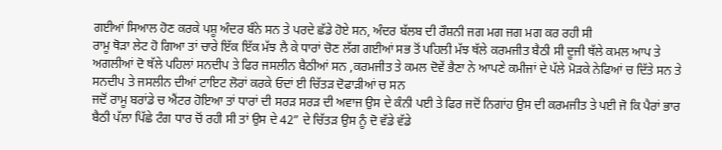ਗਈਆਂ ਸਿਆਲ ਹੋਣ ਕਰਕੇ ਪਸ਼ੂ ਅੰਦਰ ਬੰਨੇ ਸਨ ਤੇ ਪਰਦੇ ਛੱਡੇ ਹੋਏ ਸਨ, ਅੰਦਰ ਬੱਲਬ ਦੀ ਰੌਸ਼ਨੀ ਜਗ ਮਗ ਜਗ ਮਗ ਕਰ ਰਹੀ ਸੀ
ਰਾਮੂ ਥੋੜਾ ਲੇਟ ਹੋ ਗਿਆ ਤਾਂ ਚਾਰੇ ਇੱਕ ਇੱਕ ਮੱਝ ਲੈ ਕੇ ਧਾਰਾਂ ਚੋਣ ਲੱਗ ਗਈਆਂ ਸਭ ਤੋਂ ਪਹਿਲੀ ਮੱਝ ਥੱਲੇ ਕਰਮਜੀਤ ਬੈਠੀ ਸੀ ਦੂਜੀ ਥੱਲੇ ਕਮਲ ਆਪ ਤੇ ਅਗਲੀਆਂ ਦੋ ਥੱਲੇ ਪਹਿਲਾਂ ਸਨਦੀਪ ਤੇ ਫਿਰ ਜਸਲੀਨ ਬੈਠੀਆਂ ਸਨ ,ਕਰਮਜੀਤ ਤੇ ਕਮਲ ਦੋਵੇਂ ਭੈਣਾ ਨੇ ਆਪਣੇ ਕਮੀਜਾਂ ਦੇ ਪੱਲੇ ਮੋੜਕੇ ਨੇਫਿਆਂ ਚ ਦਿੱਤੇ ਸਨ ਤੇ ਸਨਦੀਪ ਤੇ ਜਸਲੀਨ ਦੀਆਂ ਟਾਇਟ ਲੋਰਾਂ ਕਰਕੇ ਓਦਾਂ ਈ ਚਿੱਤੜ ਦੋਫਾੜੀਆਂ ਚ ਸਨ
ਜਦੋਂ ਰਾਮੂ ਬਰਾਂਡੇ ਚ ਐਂਟਰ ਹੋਇਆ ਤਾਂ ਧਾਰਾਂ ਦੀ ਸਰੜ ਸਰੜ ਦੀ ਅਵਾਜ ਉਸ ਦੇ ਕੰਨੀ ਪਈ ਤੇ ਫਿਰ ਜਦੋਂ ਨਿਗਾਂਹ ਉਸ ਦੀ ਕਰਮਜੀਤ ਤੇ ਪਈ ਜੋ ਕਿ ਪੈਰਾਂ ਭਾਰ ਬੈਠੀ ਪੱਲਾ ਪਿੱਛੇ ਟੰਗ ਧਾਰ ਚੋਂ ਰਹੀ ਸੀ ਤਾਂ ਉਸ ਦੇ 42” ਦੇ ਚਿੱਤੜ ਉਸ ਨੂੰ ਦੋ ਵੱਡੇ ਵੱਡੇ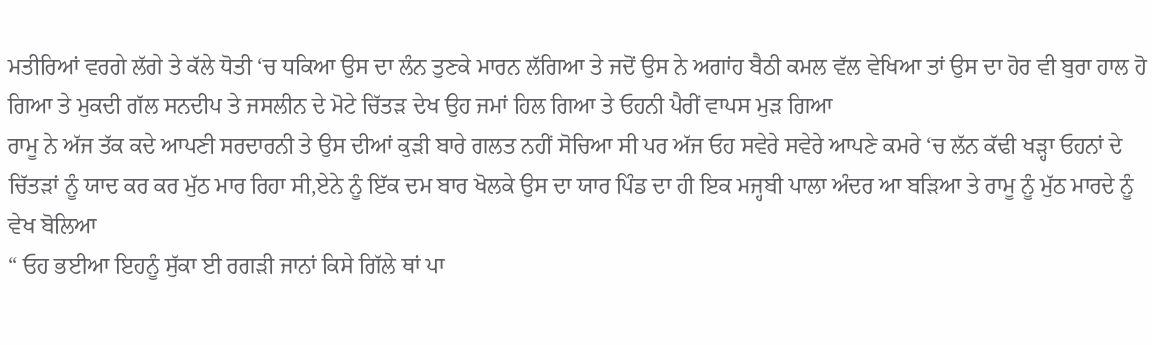ਮਤੀਰਿਆਂ ਵਰਗੇ ਲੱਗੇ ਤੇ ਕੱਲੇ ਧੋਤੀ ‘ਚ ਧਕਿਆ ਉਸ ਦਾ ਲੰਨ ਤੁਣਕੇ ਮਾਰਨ ਲੱਗਿਆ ਤੇ ਜਦੋਂ ਉਸ ਨੇ ਅਗਾਂਹ ਬੈਠੀ ਕਮਲ ਵੱਲ ਵੇਖਿਆ ਤਾਂ ਉਸ ਦਾ ਹੋਰ ਵੀ ਬੁਰਾ ਹਾਲ ਹੋ ਗਿਆ ਤੇ ਮੁਕਦੀ ਗੱਲ ਸਨਦੀਪ ਤੇ ਜਸਲੀਨ ਦੇ ਮੋਟੇ ਚਿੱਤੜ ਦੇਖ ਉਹ ਜਮਾਂ ਹਿਲ ਗਿਆ ਤੇ ਓਹਨੀ ਪੈਰੀਂ ਵਾਪਸ ਮੁੜ ਗਿਆ
ਰਾਮੂ ਨੇ ਅੱਜ ਤੱਕ ਕਦੇ ਆਪਣੀ ਸਰਦਾਰਨੀ ਤੇ ਉਸ ਦੀਆਂ ਕੁੜੀ ਬਾਰੇ ਗਲਤ ਨਹੀਂ ਸੋਚਿਆ ਸੀ ਪਰ ਅੱਜ ਓਹ ਸਵੇਰੇ ਸਵੇਰੇ ਆਪਣੇ ਕਮਰੇ ‘ਚ ਲੱਨ ਕੱਢੀ ਖੜ੍ਹਾ ਓਹਨਾਂ ਦੇ ਚਿੱਤੜਾਂ ਨੂੰ ਯਾਦ ਕਰ ਕਰ ਮੁੱਠ ਮਾਰ ਰਿਹਾ ਸੀ,ਏਨੇ ਨੂੰ ਇੱਕ ਦਮ ਬਾਰ ਖੋਲਕੇ ਉਸ ਦਾ ਯਾਰ ਪਿੰਡ ਦਾ ਹੀ ਇਕ ਮਜ੍ਹਬੀ ਪਾਲਾ ਅੰਦਰ ਆ ਬੜਿਆ ਤੇ ਰਾਮੂ ਨੂੰ ਮੁੱਠ ਮਾਰਦੇ ਨੂੰ ਵੇਖ ਬੋਲਿਆ
“ ਓਹ ਭਈਆ ਇਹਨੂੰ ਸੁੱਕਾ ਈ ਰਗੜੀ ਜਾਨਾਂ ਕਿਸੇ ਗਿੱਲੇ ਥਾਂ ਪਾ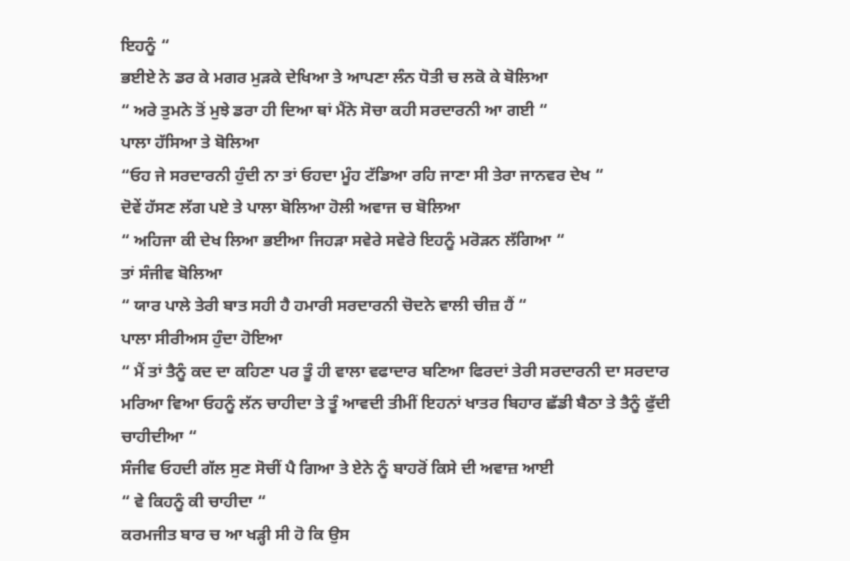ਇਹਨੂੰ “
ਭਈਏ ਨੇ ਡਰ ਕੇ ਮਗਰ ਮੁੜਕੇ ਦੇਖਿਆ ਤੇ ਆਪਣਾ ਲੰਨ ਧੋਤੀ ਚ ਲਕੋ ਕੇ ਬੋਲਿਆ
“ ਅਰੇ ਤੁਮਨੇ ਤੋਂ ਮੁਝੇ ਡਰਾ ਹੀ ਦਿਆ ਥਾਂ ਮੈਂਨੇ ਸੋਚਾ ਕਹੀ ਸਰਦਾਰਨੀ ਆ ਗਈ “
ਪਾਲਾ ਹੱਸਿਆ ਤੇ ਬੋਲਿਆ
“ਓਹ ਜੇ ਸਰਦਾਰਨੀ ਹੁੰਦੀ ਨਾ ਤਾਂ ਓਹਦਾ ਮੂੰਹ ਟੱਡਿਆ ਰਹਿ ਜਾਣਾ ਸੀ ਤੇਰਾ ਜਾਨਵਰ ਦੇਖ “
ਦੋਵੇਂ ਹੱਸਣ ਲੱਗ ਪਏ ਤੇ ਪਾਲਾ ਬੋਲਿਆ ਹੋਲੀ ਅਵਾਜ ਚ ਬੋਲਿਆ
“ ਅਹਿਜਾ ਕੀ ਦੇਖ ਲਿਆ ਭਈਆ ਜਿਹੜਾ ਸਵੇਰੇ ਸਵੇਰੇ ਇਹਨੂੰ ਮਰੋੜਨ ਲੱਗਿਆ “
ਤਾਂ ਸੰਜੀਵ ਬੋਲਿਆ
“ ਯਾਰ ਪਾਲੇ ਤੇਰੀ ਬਾਤ ਸਹੀ ਹੈ ਹਮਾਰੀ ਸਰਦਾਰਨੀ ਚੋਦਨੇ ਵਾਲੀ ਚੀਜ਼ ਹੈਂ “
ਪਾਲਾ ਸੀਰੀਅਸ ਹੁੰਦਾ ਹੋਇਆ
“ ਮੈਂ ਤਾਂ ਤੈਨੂੰ ਕਦ ਦਾ ਕਹਿਣਾ ਪਰ ਤੂੰ ਹੀ ਵਾਲਾ ਵਫਾਦਾਰ ਬਣਿਆ ਫਿਰਦਾਂ ਤੇਰੀ ਸਰਦਾਰਨੀ ਦਾ ਸਰਦਾਰ ਮਰਿਆ ਵਿਆ ਓਹਨੂੰ ਲੱਨ ਚਾਹੀਦਾ ਤੇ ਤੂੰ ਆਵਦੀ ਤੀਮੀਂ ਇਹਨਾਂ ਖਾਤਰ ਬਿਹਾਰ ਛੱਡੀ ਬੈਠਾ ਤੇ ਤੈਨੂੰ ਫੁੱਦੀ ਚਾਹੀਦੀਆ “
ਸੰਜੀਵ ਓਹਦੀ ਗੱਲ ਸੁਣ ਸੋਚੀਂ ਪੈ ਗਿਆ ਤੇ ਏਨੇ ਨੂੰ ਬਾਹਰੋਂ ਕਿਸੇ ਦੀ ਅਵਾਜ਼ ਆਈ
“ ਵੇ ਕਿਹਨੂੰ ਕੀ ਚਾਹੀਦਾ “
ਕਰਮਜੀਤ ਬਾਰ ਚ ਆ ਖੜ੍ਹੀ ਸੀ ਹੋ ਕਿ ਉਸ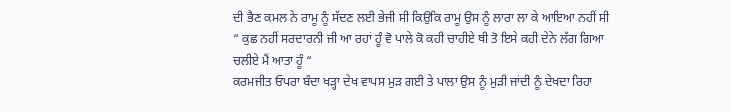ਦੀ ਭੈਣ ਕਮਲ ਨੇ ਰਾਮੂ ਨੂੰ ਸੱਦਣ ਲਈ ਭੇਜੀ ਸੀ ਕਿਉਕਿ ਰਾਮੂ ਉਸ ਨੂੰ ਲਾਰਾ ਲਾ ਕੇ ਆਇਆ ਨਹੀਂ ਸੀ
“ ਕੁਛ ਨਹੀਂ ਸਰਦਾਰਨੀ ਜੀ ਆ ਰਹਾਂ ਹੂੰ ਵੋ ਪਾਲੇ ਕੋ ਕਹੀ ਚਾਹੀਏ ਥੀ ਤੋ ਇਸੇ ਕਹੀ ਦੇਨੇ ਲੱਗ ਗਿਆ ਚਲੀਏ ਮੈਂ ਆਤਾ ਹੂੰ “
ਕਰਮਜੀਤ ਓਪਰਾ ਬੰਦਾ ਖੜ੍ਹਾ ਦੇਖ ਵਾਪਸ ਮੁੜ ਗਈ ਤੇ ਪਾਲਾ ਉਸ ਨੂੰ ਮੁੜੀ ਜਾਂਦੀ ਨੂੰ ਦੇਖਦਾ ਰਿਹਾ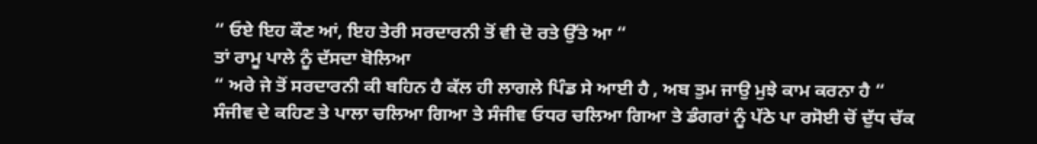“ ਓਏ ਇਹ ਕੌਣ ਆਂ, ਇਹ ਤੇਰੀ ਸਰਦਾਰਨੀ ਤੋਂ ਵੀ ਦੋ ਰਤੇ ਉੱਤੇ ਆ “
ਤਾਂ ਰਾਮੂ ਪਾਲੇ ਨੂੰ ਦੱਸਦਾ ਬੋਲਿਆ
“ ਅਰੇ ਜੇ ਤੋਂ ਸਰਦਾਰਨੀ ਕੀ ਬਹਿਨ ਹੈ ਕੱਲ ਹੀ ਲਾਗਲੇ ਪਿੰਡ ਸੇ ਆਈ ਹੈ , ਅਬ ਤੁਮ ਜਾਉ ਮੁਝੇ ਕਾਮ ਕਰਨਾ ਹੈ “
ਸੰਜੀਵ ਦੇ ਕਹਿਣ ਤੇ ਪਾਲਾ ਚਲਿਆ ਗਿਆ ਤੇ ਸੰਜੀਵ ਓਧਰ ਚਲਿਆ ਗਿਆ ਤੇ ਡੰਗਰਾਂ ਨੂੰ ਪੱਠੇ ਪਾ ਰਸੋਈ ਚੋਂ ਦੁੱਧ ਚੱਕ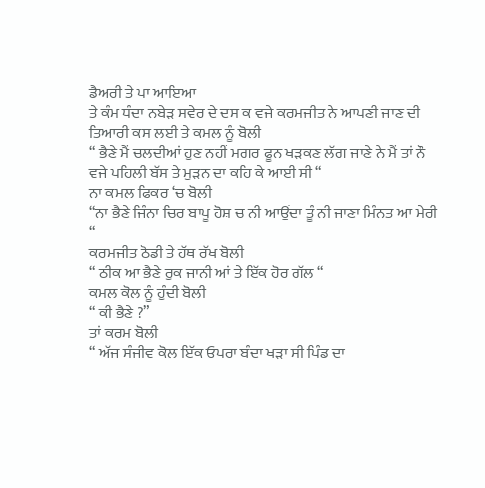ਡੈਅਰੀ ਤੇ ਪਾ ਆਇਆ
ਤੇ ਕੰਮ ਧੰਦਾ ਨਬੇੜ ਸਵੇਰ ਦੇ ਦਸ ਕ ਵਜੇ ਕਰਮਜੀਤ ਨੇ ਆਪਣੀ ਜਾਣ ਦੀ ਤਿਆਰੀ ਕਸ ਲਈ ਤੇ ਕਮਲ ਨੂੰ ਬੋਲੀ
“ ਭੈਣੇ ਮੈਂ ਚਲਦੀਆਂ ਹੁਣ ਨਹੀਂ ਮਗਰ ਫੂਨ ਖੜਕਣ ਲੱਗ ਜਾਣੇ ਨੇ ਮੈਂ ਤਾਂ ਨੌ ਵਜੇ ਪਹਿਲੀ ਬੱਸ ਤੇ ਮੁੜਨ ਦਾ ਕਹਿ ਕੇ ਆਈ ਸੀ “
ਨਾ ਕਮਲ ਫਿਕਰ ‘ਚ ਬੋਲੀ
“ਨਾ ਭੈਣੇ ਜਿੰਨਾ ਚਿਰ ਬਾਪੂ ਹੋਸ਼ ਚ ਨੀ ਆਉਂਦਾ ਤੂੰ ਨੀ ਜਾਣਾ ਮਿੰਨਤ ਆ ਮੇਰੀ “
ਕਰਮਜੀਤ ਠੋਡੀ ਤੇ ਹੱਥ ਰੱਖ ਬੋਲੀ
“ ਠੀਕ ਆ ਭੈਣੇ ਰੁਕ ਜਾਨੀ ਆਂ ਤੇ ਇੱਕ ਹੋਰ ਗੱਲ “
ਕਮਲ ਕੋਲ ਨੂੰ ਹੁੰਦੀ ਬੋਲੀ
“ ਕੀ ਭੈਣੇ ?”
ਤਾਂ ਕਰਮ ਬੋਲੀ
“ ਅੱਜ ਸੰਜੀਵ ਕੋਲ ਇੱਕ ਓਪਰਾ ਬੰਦਾ ਖੜਾ ਸੀ ਪਿੰਡ ਦਾ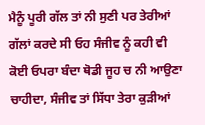ਮੈਨੂੰ ਪੂਰੀ ਗੱਲ ਤਾਂ ਨੀ ਸੁਣੀ ਪਰ ਤੇਰੀਆਂ ਗੱਲਾਂ ਕਰਦੇ ਸੀ ਓਹ ਸੰਜੀਵ ਨੂੰ ਕਹੀ ਵੀ ਕੋਈ ਓਪਰਾ ਬੰਦਾ ਥੋਡੀ ਜੂਹ ਚ ਨੀ ਆਉਣਾ ਚਾਹੀਦਾ, ਸੰਜੀਵ ਤਾਂ ਸਿੱਧਾ ਤੇਰਾ ਕੁੜੀਆਂ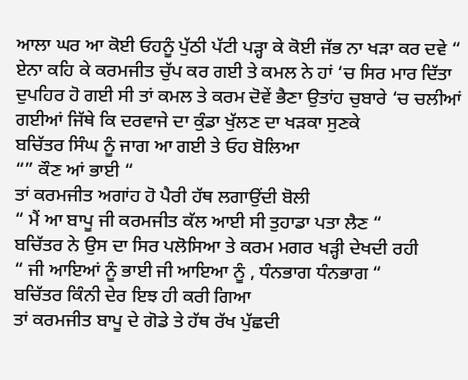ਆਲਾ ਘਰ ਆ ਕੋਈ ਓਹਨੂੰ ਪੁੱਠੀ ਪੱਟੀ ਪੜ੍ਹਾ ਕੇ ਕੋਈ ਜੱਭ ਨਾ ਖੜਾ ਕਰ ਦਵੇ “
ਏਨਾ ਕਹਿ ਕੇ ਕਰਮਜੀਤ ਚੁੱਪ ਕਰ ਗਈ ਤੇ ਕਮਲ ਨੇ ਹਾਂ ‘ਚ ਸਿਰ ਮਾਰ ਦਿੱਤਾ
ਦੁਪਹਿਰ ਹੋ ਗਈ ਸੀ ਤਾਂ ਕਮਲ ਤੇ ਕਰਮ ਦੋਵੇਂ ਭੈਣਾ ਉਤਾਂਹ ਚੁਬਾਰੇ ‘ਚ ਚਲੀਆਂ ਗਈਆਂ ਜਿੱਥੇ ਕਿ ਦਰਵਾਜੇ ਦਾ ਕੁੰਡਾ ਖੁੱਲਣ ਦਾ ਖੜਕਾ ਸੁਣਕੇ
ਬਚਿੱਤਰ ਸਿੰਘ ਨੂੰ ਜਾਗ ਆ ਗਈ ਤੇ ਓਹ ਬੋਲਿਆ
“” ਕੌਣ ਆਂ ਭਾਈ “
ਤਾਂ ਕਰਮਜੀਤ ਅਗਾਂਹ ਹੋ ਪੈਰੀ ਹੱਥ ਲਗਾਉਂਦੀ ਬੋਲੀ
“ ਮੈਂ ਆ ਬਾਪੂ ਜੀ ਕਰਮਜੀਤ ਕੱਲ ਆਈ ਸੀ ਤੁਹਾਡਾ ਪਤਾ ਲੈਣ “
ਬਚਿੱਤਰ ਨੇ ਉਸ ਦਾ ਸਿਰ ਪਲੋਸਿਆ ਤੇ ਕਰਮ ਮਗਰ ਖੜ੍ਹੀ ਦੇਖਦੀ ਰਹੀ
“ ਜੀ ਆਇਆਂ ਨੂੰ ਭਾਈ ਜੀ ਆਇਆ ਨੂੰ , ਧੰਨਭਾਗ ਧੰਨਭਾਗ “
ਬਚਿੱਤਰ ਕਿੰਨੀ ਦੇਰ ਇਝ ਹੀ ਕਰੀ ਗਿਆ
ਤਾਂ ਕਰਮਜੀਤ ਬਾਪੂ ਦੇ ਗੋਡੇ ਤੇ ਹੱਥ ਰੱਖ ਪੁੱਛਦੀ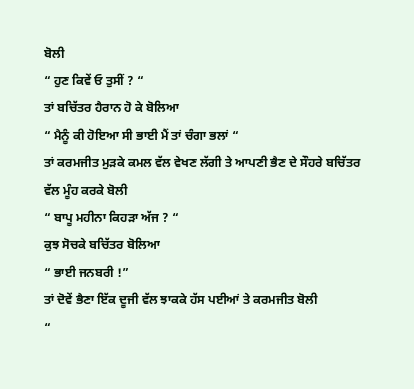ਬੋਲੀ
“ ਹੁਣ ਕਿਵੇਂ ਓ ਤੁਸੀਂ ? “
ਤਾਂ ਬਚਿੱਤਰ ਹੈਰਾਨ ਹੋ ਕੇ ਬੋਲਿਆ
“ ਮੈਨੂੰ ਕੀ ਹੋਇਆ ਸੀ ਭਾਈ ਮੈਂ ਤਾਂ ਚੰਗਾ ਭਲਾਂ “
ਤਾਂ ਕਰਮਜੀਤ ਮੁੜਕੇ ਕਮਲ ਵੱਲ ਵੇਖਣ ਲੱਗੀ ਤੇ ਆਪਣੀ ਭੈਣ ਦੇ ਸੌਹਰੇ ਬਚਿੱਤਰ ਵੱਲ ਮੂੰਹ ਕਰਕੇ ਬੋਲੀ
“ ਬਾਪੂ ਮਹੀਨਾ ਕਿਹੜਾ ਅੱਜ ? “
ਕੁਝ ਸੋਚਕੇ ਬਚਿੱਤਰ ਬੋਲਿਆ
“ ਭਾਈ ਜਨਬਰੀ !”
ਤਾਂ ਦੋਵੇਂ ਭੈਣਾ ਇੱਕ ਦੂਜੀ ਵੱਲ ਝਾਕਕੇ ਹੱਸ ਪਈਆਂ ਤੇ ਕਰਮਜੀਤ ਬੋਲੀ
“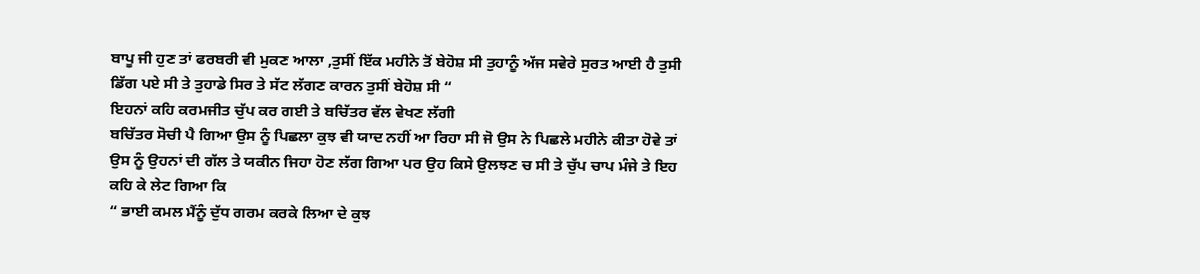ਬਾਪੂ ਜੀ ਹੁਣ ਤਾਂ ਫਰਬਰੀ ਵੀ ਮੁਕਣ ਆਲਾ ,ਤੁਸੀਂ ਇੱਕ ਮਹੀਨੇ ਤੋਂ ਬੇਹੋਸ਼ ਸੀ ਤੁਹਾਨੂੰ ਅੱਜ ਸਵੇਰੇ ਸੁਰਤ ਆਈ ਹੈ ਤੁਸੀ ਡਿੱਗ ਪਏ ਸੀ ਤੇ ਤੁਹਾਡੇ ਸਿਰ ਤੇ ਸੱਟ ਲੱਗਣ ਕਾਰਨ ਤੁਸੀਂ ਬੇਹੋਸ਼ ਸੀ “
ਇਹਨਾਂ ਕਹਿ ਕਰਮਜੀਤ ਚੁੱਪ ਕਰ ਗਈ ਤੇ ਬਚਿੱਤਰ ਵੱਲ ਵੇਖਣ ਲੱਗੀ
ਬਚਿੱਤਰ ਸੋਚੀ ਪੈ ਗਿਆ ਉਸ ਨੂੰ ਪਿਛਲਾ ਕੁਝ ਵੀ ਯਾਦ ਨਹੀਂ ਆ ਰਿਹਾ ਸੀ ਜੋ ਉਸ ਨੇ ਪਿਛਲੇ ਮਹੀਨੇ ਕੀਤਾ ਹੋਵੇ ਤਾਂ ਉਸ ਨੂੰ ਉਹਨਾਂ ਦੀ ਗੱਲ ਤੇ ਯਕੀਨ ਜਿਹਾ ਹੋਣ ਲੱਗ ਗਿਆ ਪਰ ਉਹ ਕਿਸੇ ਉਲਝਣ ਚ ਸੀ ਤੇ ਚੁੱਪ ਚਾਪ ਮੰਜੇ ਤੇ ਇਹ ਕਹਿ ਕੇ ਲੇਟ ਗਿਆ ਕਿ
“ ਭਾਈ ਕਮਲ ਮੈਂਨੂੰ ਦੁੱਧ ਗਰਮ ਕਰਕੇ ਲਿਆ ਦੇ ਕੁਝ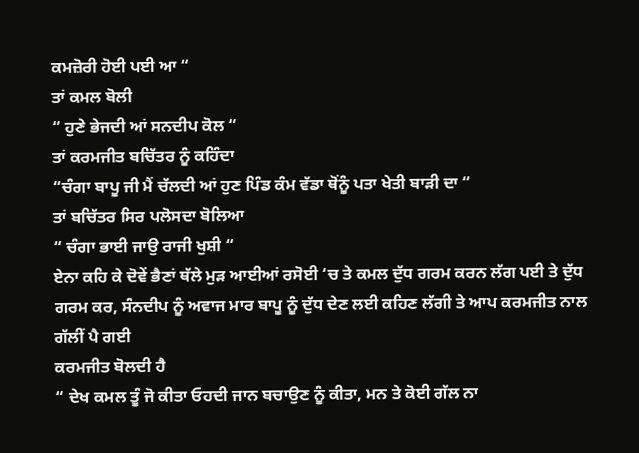ਕਮਜ਼ੋਰੀ ਹੋਈ ਪਈ ਆ “
ਤਾਂ ਕਮਲ ਬੋਲੀ
“ ਹੁਣੇ ਭੇਜਦੀ ਆਂ ਸਨਦੀਪ ਕੋਲ “
ਤਾਂ ਕਰਮਜੀਤ ਬਚਿੱਤਰ ਨੂੰ ਕਹਿੰਦਾ
“ਚੰਗਾ ਬਾਪੂ ਜੀ ਮੈਂ ਚੱਲਦੀ ਆਂ ਹੁਣ ਪਿੰਡ ਕੰਮ ਵੱਡਾ ਥੋਂਨੂੰ ਪਤਾ ਖੇਤੀ ਬਾੜੀ ਦਾ “
ਤਾਂ ਬਚਿੱਤਰ ਸਿਰ ਪਲੋਸਦਾ ਬੋਲਿਆ
“ ਚੰਗਾ ਭਾਈ ਜਾਉ ਰਾਜੀ ਖੁਸ਼ੀ “
ਏਨਾ ਕਹਿ ਕੇ ਦੋਵੇਂ ਭੈਣਾਂ ਥੱਲੇ ਮੁੜ ਆਈਆਂ ਰਸੋਈ ‘ਚ ਤੇ ਕਮਲ ਦੁੱਧ ਗਰਮ ਕਰਨ ਲੱਗ ਪਈ ਤੇ ਦੁੱਧ ਗਰਮ ਕਰ, ਸੰਨਦੀਪ ਨੂੰ ਅਵਾਜ ਮਾਰ ਬਾਪੂ ਨੂੰ ਦੁੱਧ ਦੇਣ ਲਈ ਕਹਿਣ ਲੱਗੀ ਤੇ ਆਪ ਕਰਮਜੀਤ ਨਾਲ ਗੱਲੀਂ ਪੈ ਗਈ
ਕਰਮਜੀਤ ਬੋਲਦੀ ਹੈ
“ ਦੇਖ ਕਮਲ ਤੂੰ ਜੋ ਕੀਤਾ ਓਹਦੀ ਜਾਨ ਬਚਾਉਣ ਨੂੰ ਕੀਤਾ, ਮਨ ਤੇ ਕੋਈ ਗੱਲ ਨਾ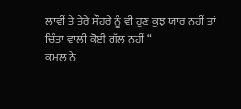ਲਾਵੀਂ ਤੇ ਤੇਰੇ ਸੌਹਰੇ ਨੂੰ ਵੀ ਹੁਣ ਕੁਝ ਯਾਰ ਨਹੀਂ ਤਾਂ ਚਿੰਤਾ ਵਾਲੀ ਕੋਈ ਗੱਲ ਨਹੀਂ “
ਕਮਲ ਨੇ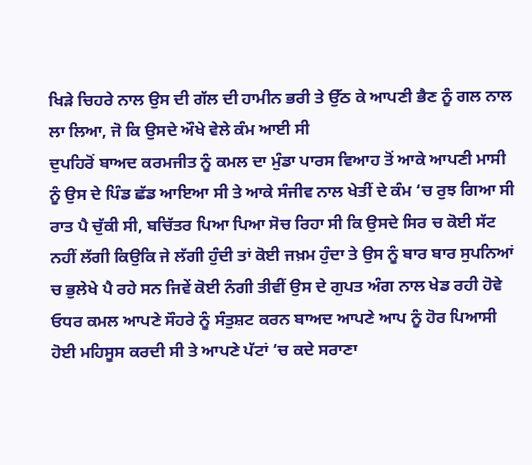ਖਿੜੇ ਚਿਹਰੇ ਨਾਲ ਉਸ ਦੀ ਗੱਲ ਦੀ ਹਾਮੀਨ ਭਰੀ ਤੇ ਉੱਠ ਕੇ ਆਪਣੀ ਭੈਣ ਨੂੰ ਗਲ ਨਾਲ ਲਾ ਲਿਆ, ਜੋ ਕਿ ਉਸਦੇ ਔਖੇ ਵੇਲੇ ਕੰਮ ਆਈ ਸੀ
ਦੁਪਹਿਰੋਂ ਬਾਅਦ ਕਰਮਜੀਤ ਨੂੰ ਕਮਲ ਦਾ ਮੁੰਡਾ ਪਾਰਸ ਵਿਆਹ ਤੋਂ ਆਕੇ ਆਪਣੀ ਮਾਸੀ ਨੂੰ ਉਸ ਦੇ ਪਿੰਡ ਛੱਡ ਆਇਆ ਸੀ ਤੇ ਆਕੇ ਸੰਜੀਵ ਨਾਲ ਖੇਤੀਂ ਦੇ ਕੰਮ ‘ਚ ਰੁਝ ਗਿਆ ਸੀ
ਰਾਤ ਪੈ ਚੁੱਕੀ ਸੀ, ਬਚਿੱਤਰ ਪਿਆ ਪਿਆ ਸੋਚ ਰਿਹਾ ਸੀ ਕਿ ਉਸਦੇ ਸਿਰ ਚ ਕੋਈ ਸੱਟ ਨਹੀਂ ਲੱਗੀ ਕਿਉਕਿ ਜੇ ਲੱਗੀ ਹੁੰਦੀ ਤਾਂ ਕੋਈ ਜਖ਼ਮ ਹੁੰਦਾ ਤੇ ਉਸ ਨੂੰ ਬਾਰ ਬਾਰ ਸੁਪਨਿਆਂ ਚ ਭੁਲੇਖੇ ਪੈ ਰਹੇ ਸਨ ਜਿਵੇਂ ਕੋਈ ਨੰਗੀ ਤੀਵੀਂ ਉਸ ਦੇ ਗੁਪਤ ਅੰਗ ਨਾਲ ਖੇਡ ਰਹੀ ਹੋਵੇ
ਓਧਰ ਕਮਲ ਆਪਣੇ ਸੌਹਰੇ ਨੂੰ ਸੰਤੁਸ਼ਟ ਕਰਨ ਬਾਅਦ ਆਪਣੇ ਆਪ ਨੂੰ ਹੋਰ ਪਿਆਸੀ ਹੋਈ ਮਹਿਸੂਸ ਕਰਦੀ ਸੀ ਤੇ ਆਪਣੇ ਪੱਟਾਂ ‘ਚ ਕਦੇ ਸਰਾਣਾ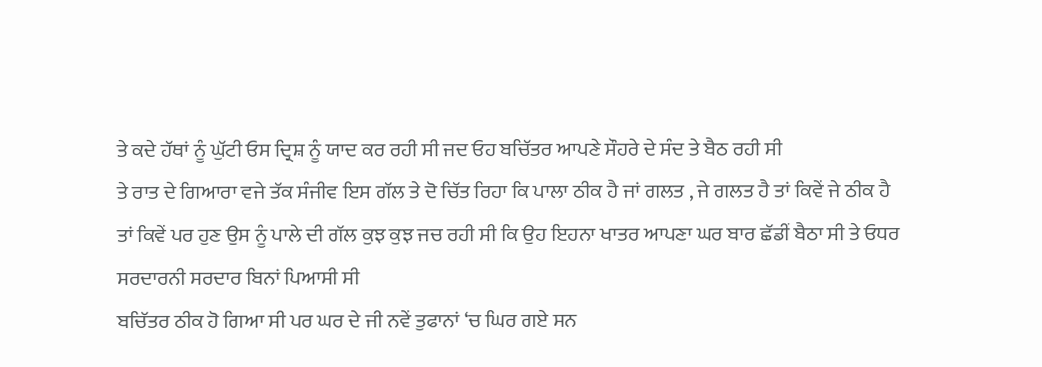ਤੇ ਕਦੇ ਹੱਥਾਂ ਨੂੰ ਘੁੱਟੀ ਓਸ ਦ੍ਰਿਸ਼ ਨੂੰ ਯਾਦ ਕਰ ਰਹੀ ਸੀ ਜਦ ਓਹ ਬਚਿੱਤਰ ਆਪਣੇ ਸੌਹਰੇ ਦੇ ਸੰਦ ਤੇ ਬੈਠ ਰਹੀ ਸੀ
ਤੇ ਰਾਤ ਦੇ ਗਿਆਰਾ ਵਜੇ ਤੱਕ ਸੰਜੀਵ ਇਸ ਗੱਲ ਤੇ ਦੋ ਚਿੱਤ ਰਿਹਾ ਕਿ ਪਾਲਾ ਠੀਕ ਹੈ ਜਾਂ ਗਲਤ , ਜੇ ਗਲਤ ਹੈ ਤਾਂ ਕਿਵੇਂ ਜੇ ਠੀਕ ਹੈ ਤਾਂ ਕਿਵੇਂ ਪਰ ਹੁਣ ਉਸ ਨੂੰ ਪਾਲੇ ਦੀ ਗੱਲ ਕੁਝ ਕੁਝ ਜਚ ਰਹੀ ਸੀ ਕਿ ਉਹ ਇਹਨਾ ਖਾਤਰ ਆਪਣਾ ਘਰ ਬਾਰ ਛੱਡੀਂ ਬੈਠਾ ਸੀ ਤੇ ਓਧਰ ਸਰਦਾਰਨੀ ਸਰਦਾਰ ਬਿਨਾਂ ਪਿਆਸੀ ਸੀ
ਬਚਿੱਤਰ ਠੀਕ ਹੋ ਗਿਆ ਸੀ ਪਰ ਘਰ ਦੇ ਜੀ ਨਵੇਂ ਤੁਫਾਨਾਂ ‘ਚ ਘਿਰ ਗਏ ਸਨ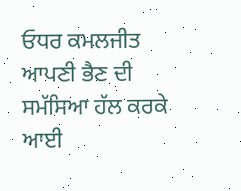ਓਧਰ ਕਮਲਜੀਤ ਆਪਣੀ ਭੈਣ ਦੀ ਸਮੱਸਿਆ ਹੱਲ ਕਰਕੇ ਆਈ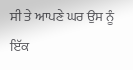ਸੀ ਤੇ ਆਪਣੇ ਘਰ ਉਸ ਨੂੰ ਇੱਕ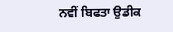ਨਵੀਂ ਬਿਫਤਾ ਉਡੀਕ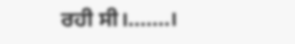ਰਹੀ ਸੀ।.......।